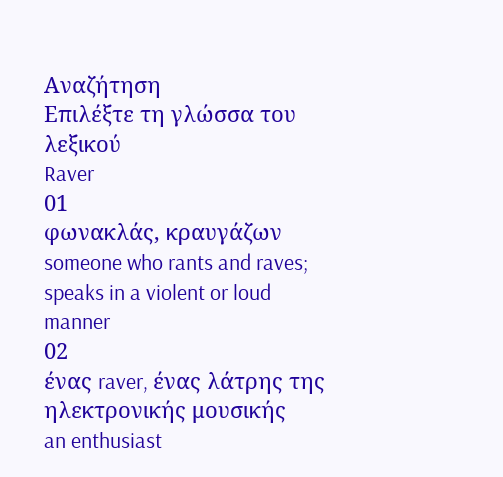Αναζήτηση
Επιλέξτε τη γλώσσα του λεξικού
Raver
01
φωνακλάς, κραυγάζων
someone who rants and raves; speaks in a violent or loud manner
02
ένας raver, ένας λάτρης της ηλεκτρονικής μουσικής
an enthusiast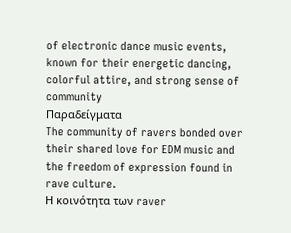of electronic dance music events, known for their energetic dancing, colorful attire, and strong sense of community
Παραδείγματα
The community of ravers bonded over their shared love for EDM music and the freedom of expression found in rave culture.
Η κοινότητα των raver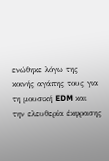ενώθηκε λόγω της κοινής αγάπης τους για τη μουσική EDM και την ελευθερία έκφρασης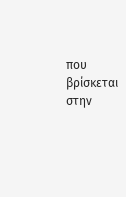που βρίσκεται στην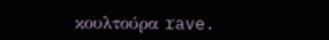κουλτούρα rave.